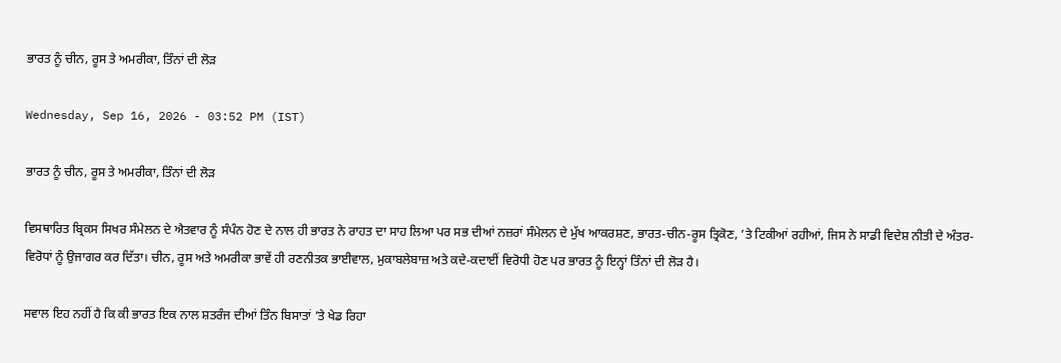ਭਾਰਤ ਨੂੰ ਚੀਨ, ਰੂਸ ਤੇ ਅਮਰੀਕਾ, ਤਿੰਨਾਂ ਦੀ ਲੋੜ

Wednesday, Sep 16, 2026 - 03:52 PM (IST)

ਭਾਰਤ ਨੂੰ ਚੀਨ, ਰੂਸ ਤੇ ਅਮਰੀਕਾ, ਤਿੰਨਾਂ ਦੀ ਲੋੜ

ਵਿਸਥਾਰਿਤ ਬ੍ਰਿਕਸ ਸਿਖਰ ਸੰਮੇਲਨ ਦੇ ਐਤਵਾਰ ਨੂੰ ਸੰਪੰਨ ਹੋਣ ਦੇ ਨਾਲ ਹੀ ਭਾਰਤ ਨੇ ਰਾਹਤ ਦਾ ਸਾਹ ਲਿਆ ਪਰ ਸਭ ਦੀਆਂ ਨਜ਼ਰਾਂ ਸੰਮੇਲਨ ਦੇ ਮੁੱਖ ਆਕਰਸ਼ਣ, ਭਾਰਤ-ਚੀਨ-ਰੂਸ ਤ੍ਰਿਕੋਣ, ’ਤੇ ਟਿਕੀਆਂ ਰਹੀਆਂ, ਜਿਸ ਨੇ ਸਾਡੀ ਵਿਦੇਸ਼ ਨੀਤੀ ਦੇ ਅੰਤਰ-ਵਿਰੋਧਾਂ ਨੂੰ ਉਜਾਗਰ ਕਰ ਦਿੱਤਾ। ਚੀਨ, ਰੂਸ ਅਤੇ ਅਮਰੀਕਾ ਭਾਵੇਂ ਹੀ ਰਣਨੀਤਕ ਭਾਈਵਾਲ, ਮੁਕਾਬਲੇਬਾਜ਼ ਅਤੇ ਕਦੇ-ਕਦਾਈਂ ਵਿਰੋਧੀ ਹੋਣ ਪਰ ਭਾਰਤ ਨੂੰ ਇਨ੍ਹਾਂ ਤਿੰਨਾਂ ਦੀ ਲੋੜ ਹੈ।

ਸਵਾਲ ਇਹ ਨਹੀਂ ਹੈ ਕਿ ਕੀ ਭਾਰਤ ਇਕ ਨਾਲ ਸ਼ਤਰੰਜ ਦੀਆਂ ਤਿੰਨ ਬਿਸਾਤਾਂ ’ਤੇ ਖੇਡ ਰਿਹਾ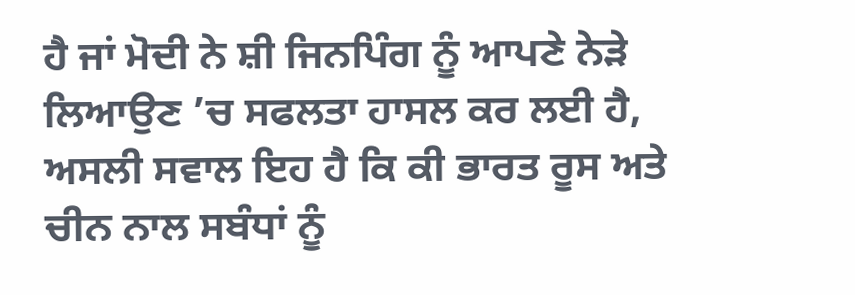ਹੈ ਜਾਂ ਮੋਦੀ ਨੇ ਸ਼ੀ ਜਿਨਪਿੰਗ ਨੂੰ ਆਪਣੇ ਨੇੜੇ ਲਿਆਉਣ ’ਚ ਸਫਲਤਾ ਹਾਸਲ ਕਰ ਲਈ ਹੈ, ਅਸਲੀ ਸਵਾਲ ਇਹ ਹੈ ਕਿ ਕੀ ਭਾਰਤ ਰੂਸ ਅਤੇ ਚੀਨ ਨਾਲ ਸਬੰਧਾਂ ਨੂੰ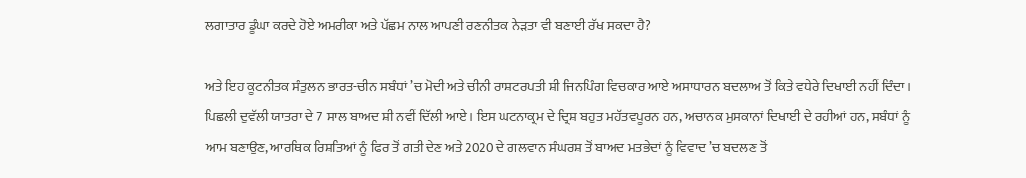ਲਗਾਤਾਰ ਡੂੰਘਾ ਕਰਦੇ ਹੋਏ ਅਮਰੀਕਾ ਅਤੇ ਪੱਛਮ ਨਾਲ ਆਪਣੀ ਰਣਨੀਤਕ ਨੇੜਤਾ ਵੀ ਬਣਾਈ ਰੱਖ ਸਕਦਾ ਹੈ?

ਅਤੇ ਇਹ ਕੂਟਨੀਤਕ ਸੰਤੁਲਨ ਭਾਰਤ-ਚੀਨ ਸਬੰਧਾਂ ’ਚ ਮੋਦੀ ਅਤੇ ਚੀਨੀ ਰਾਸ਼ਟਰਪਤੀ ਸ਼ੀ ਜਿਨਪਿੰਗ ਵਿਚਕਾਰ ਆਏ ਅਸਾਧਾਰਨ ਬਦਲਾਅ ਤੋਂ ਕਿਤੇ ਵਧੇਰੇ ਦਿਖਾਈ ਨਹੀਂ ਦਿੰਦਾ। ਪਿਛਲੀ ਦੁਵੱਲੀ ਯਾਤਰਾ ਦੇ 7 ਸਾਲ ਬਾਅਦ ਸ਼ੀ ਨਵੀਂ ਦਿੱਲੀ ਆਏ। ਇਸ ਘਟਨਾਕ੍ਰਮ ਦੇ ਦ੍ਰਿਸ਼ ਬਹੁਤ ਮਹੱਤਵਪੂਰਨ ਹਨ, ਅਚਾਨਕ ਮੁਸਕਾਨਾਂ ਦਿਖਾਈ ਦੇ ਰਹੀਆਂ ਹਨ, ਸਬੰਧਾਂ ਨੂੰ ਆਮ ਬਣਾਉਣ, ਆਰਥਿਕ ਰਿਸ਼ਤਿਆਂ ਨੂੰ ਫਿਰ ਤੋਂ ਗਤੀ ਦੇਣ ਅਤੇ 2020 ਦੇ ਗਲਵਾਨ ਸੰਘਰਸ਼ ਤੋਂ ਬਾਅਦ ਮਤਭੇਦਾਂ ਨੂੰ ਵਿਵਾਦ ’ਚ ਬਦਲਣ ਤੋਂ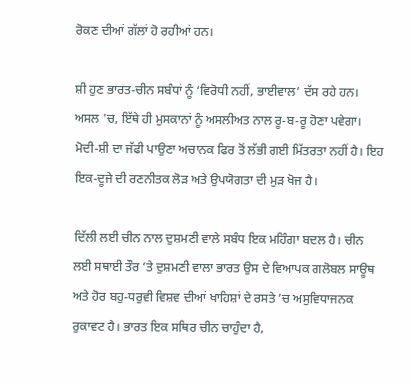ਰੋਕਣ ਦੀਆਂ ਗੱਲਾਂ ਹੋ ਰਹੀਆਂ ਹਨ।

ਸ਼ੀ ਹੁਣ ਭਾਰਤ-ਚੀਨ ਸਬੰਧਾਂ ਨੂੰ ‘ਵਿਰੋਧੀ ਨਹੀਂ, ਭਾਈਵਾਲ’ ਦੱਸ ਰਹੇ ਹਨ। ਅਸਲ 'ਚ, ਇੱਥੇ ਹੀ ਮੁਸਕਾਨਾਂ ਨੂੰ ਅਸਲੀਅਤ ਨਾਲ ਰੂ-ਬ-ਰੂ ਹੋਣਾ ਪਵੇਗਾ। ਮੋਦੀ-ਸ਼ੀ ਦਾ ਜੱਫੀ ਪਾਉਣਾ ਅਚਾਨਕ ਫਿਰ ਤੋਂ ਲੱਭੀ ਗਈ ਮਿੱਤਰਤਾ ਨਹੀਂ ਹੈ। ਇਹ ਇਕ-ਦੂਜੇ ਦੀ ਰਣਨੀਤਕ ਲੋੜ ਅਤੇ ਉਪਯੋਗਤਾ ਦੀ ਮੁੜ ਖੋਜ ਹੈ।

ਦਿੱਲੀ ਲਈ ਚੀਨ ਨਾਲ ਦੁਸ਼ਮਣੀ ਵਾਲੇ ਸਬੰਧ ਇਕ ਮਹਿੰਗਾ ਬਦਲ ਹੈ। ਚੀਨ ਲਈ ਸਥਾਈ ਤੌਰ ’ਤੇ ਦੁਸ਼ਮਣੀ ਵਾਲਾ ਭਾਰਤ ਉਸ ਦੇ ਵਿਆਪਕ ਗਲੋਬਲ ਸਾਊਥ ਅਤੇ ਹੋਰ ਬਹੁ-ਧਰੁਵੀ ਵਿਸ਼ਵ ਦੀਆਂ ਖਾਹਿਸ਼ਾਂ ਦੇ ਰਸਤੇ ’ਚ ਅਸੁਵਿਧਾਜਨਕ ਰੁਕਾਵਟ ਹੈ। ਭਾਰਤ ਇਕ ਸਥਿਰ ਚੀਨ ਚਾਹੁੰਦਾ ਹੈ,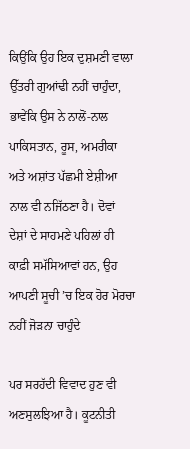ਕਿਉਂਕਿ ਉਹ ਇਕ ਦੁਸ਼ਮਣੀ ਵਾਲਾ ਉੱਤਰੀ ਗੁਆਂਢੀ ਨਹੀਂ ਚਾਹੁੰਦਾ, ਭਾਵੇਂਕਿ ਉਸ ਨੇ ਨਾਲੋਂ-ਨਾਲ ਪਾਕਿਸਤਾਨ, ਰੂਸ, ਅਮਰੀਕਾ ਅਤੇ ਅਸ਼ਾਂਤ ਪੱਛਮੀ ਏਸ਼ੀਆ ਨਾਲ ਵੀ ਨਜਿੱਠਣਾ ਹੈ। ਦੋਵਾਂ ਦੇਸ਼ਾਂ ਦੇ ਸਾਹਮਣੇ ਪਹਿਲਾਂ ਹੀ ਕਾਫ਼ੀ ਸਮੱਸਿਆਵਾਂ ਹਨ, ਉਹ ਆਪਣੀ ਸੂਚੀ ’ਚ ਇਕ ਹੋਰ ਮੋਰਚਾ ਨਹੀਂ ਜੋੜਨਾ ਚਾਹੁੰਦੇ

ਪਰ ਸਰਹੱਦੀ ਵਿਵਾਦ ਹੁਣ ਵੀ ਅਣਸੁਲਝਿਆ ਹੈ। ਕੂਟਨੀਤੀ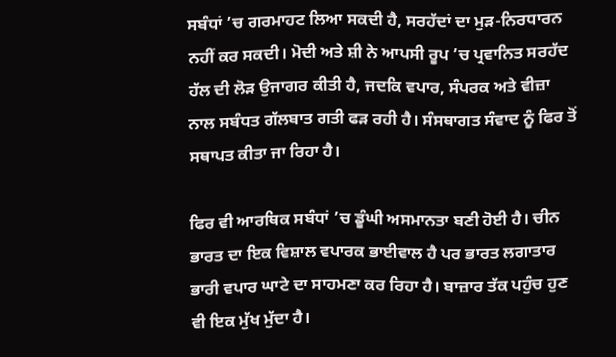ਸਬੰਧਾਂ ’ਚ ਗਰਮਾਹਟ ਲਿਆ ਸਕਦੀ ਹੈ, ਸਰਹੱਦਾਂ ਦਾ ਮੁੜ-ਨਿਰਧਾਰਨ ਨਹੀਂ ਕਰ ਸਕਦੀ। ਮੋਦੀ ਅਤੇ ਸ਼ੀ ਨੇ ਆਪਸੀ ਰੂਪ ’ਚ ਪ੍ਰਵਾਨਿਤ ਸਰਹੱਦ ਹੱਲ ਦੀ ਲੋੜ ਉਜਾਗਰ ਕੀਤੀ ਹੈ, ਜਦਕਿ ਵਪਾਰ, ਸੰਪਰਕ ਅਤੇ ਵੀਜ਼ਾ ਨਾਲ ਸਬੰਧਤ ਗੱਲਬਾਤ ਗਤੀ ਫੜ ਰਹੀ ਹੈ। ਸੰਸਥਾਗਤ ਸੰਵਾਦ ਨੂੰ ਫਿਰ ਤੋਂ ਸਥਾਪਤ ਕੀਤਾ ਜਾ ਰਿਹਾ ਹੈ।

ਫਿਰ ਵੀ ਆਰਥਿਕ ਸਬੰਧਾਂ ’ਚ ਡੂੰਘੀ ਅਸਮਾਨਤਾ ਬਣੀ ਹੋਈ ਹੈ। ਚੀਨ ਭਾਰਤ ਦਾ ਇਕ ਵਿਸ਼ਾਲ ਵਪਾਰਕ ਭਾਈਵਾਲ ਹੈ ਪਰ ਭਾਰਤ ਲਗਾਤਾਰ ਭਾਰੀ ਵਪਾਰ ਘਾਟੇ ਦਾ ਸਾਹਮਣਾ ਕਰ ਰਿਹਾ ਹੈ। ਬਾਜ਼ਾਰ ਤੱਕ ਪਹੁੰਚ ਹੁਣ ਵੀ ਇਕ ਮੁੱਖ ਮੁੱਦਾ ਹੈ।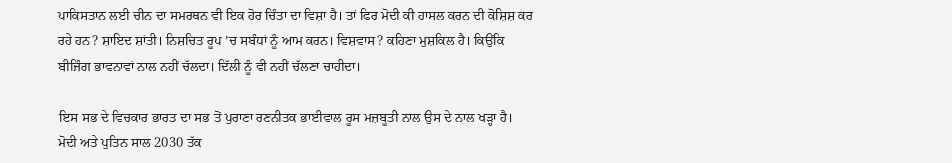ਪਾਕਿਸਤਾਨ ਲਈ ਚੀਨ ਦਾ ਸਮਰਥਨ ਵੀ ਇਕ ਹੋਰ ਚਿੰਤਾ ਦਾ ਵਿਸ਼ਾ ਹੈ। ਤਾਂ ਫਿਰ ਮੋਦੀ ਕੀ ਹਾਸਲ ਕਰਨ ਦੀ ਕੋਸ਼ਿਸ਼ ਕਰ ਰਹੇ ਹਨ? ਸ਼ਾਇਦ ਸ਼ਾਂਤੀ। ਨਿਸ਼ਚਿਤ ਰੂਪ ’ਚ ਸਬੰਧਾਂ ਨੂੰ ਆਮ ਕਰਨ। ਵਿਸ਼ਵਾਸ? ਕਹਿਣਾ ਮੁਸ਼ਕਿਲ ਹੈ। ਕਿਉਂਕਿ ਬੀਜਿੰਗ ਭਾਵਨਾਵਾਂ ਨਾਲ ਨਹੀਂ ਚੱਲਦਾ। ਦਿੱਲੀ ਨੂੰ ਵੀ ਨਹੀਂ ਚੱਲਣਾ ਚਾਹੀਦਾ।

ਇਸ ਸਭ ਦੇ ਵਿਚਕਾਰ ਭਾਰਤ ਦਾ ਸਭ ਤੋਂ ਪੁਰਾਣਾ ਰਣਨੀਤਕ ਭਾਈਵਾਲ ਰੂਸ ਮਜ਼ਬੂਤੀ ਨਾਲ ਉਸ ਦੇ ਨਾਲ ਖੜ੍ਹਾ ਹੈ। ਮੋਦੀ ਅਤੇ ਪੁਤਿਨ ਸਾਲ 2030 ਤੱਕ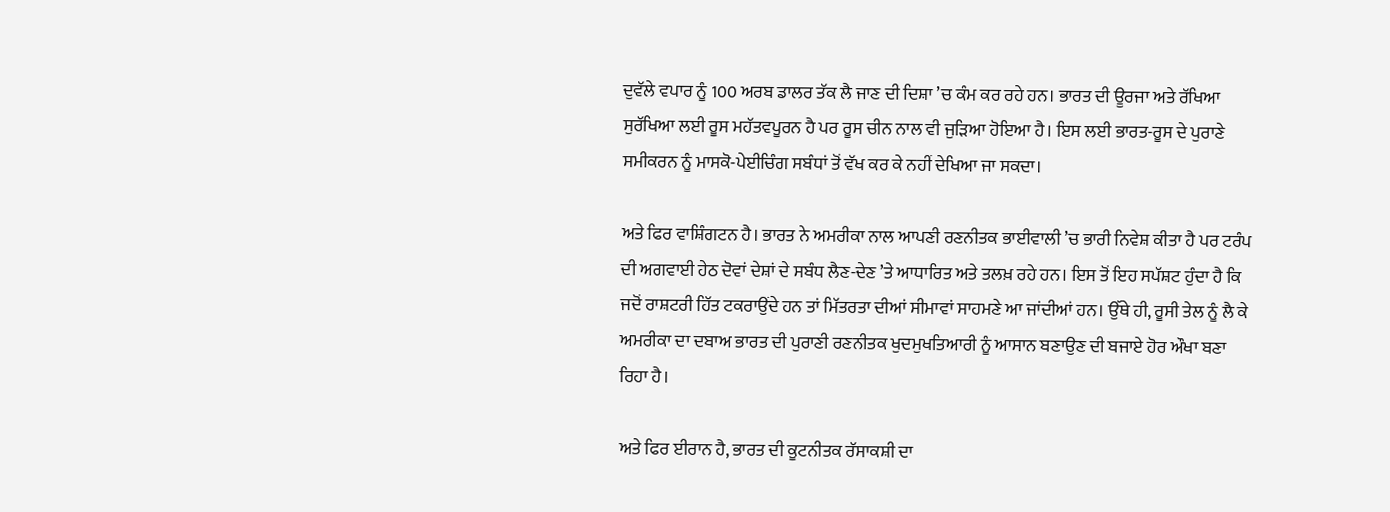ਦੁਵੱਲੇ ਵਪਾਰ ਨੂੰ 100 ਅਰਬ ਡਾਲਰ ਤੱਕ ਲੈ ਜਾਣ ਦੀ ਦਿਸ਼ਾ ’ਚ ਕੰਮ ਕਰ ਰਹੇ ਹਨ। ਭਾਰਤ ਦੀ ਊਰਜਾ ਅਤੇ ਰੱਖਿਆ ਸੁਰੱਖਿਆ ਲਈ ਰੂਸ ਮਹੱਤਵਪੂਰਨ ਹੈ ਪਰ ਰੂਸ ਚੀਨ ਨਾਲ ਵੀ ਜੁੜਿਆ ਹੋਇਆ ਹੈ। ਇਸ ਲਈ ਭਾਰਤ-ਰੂਸ ਦੇ ਪੁਰਾਣੇ ਸਮੀਕਰਨ ਨੂੰ ਮਾਸਕੋ-ਪੇਈਚਿੰਗ ਸਬੰਧਾਂ ਤੋਂ ਵੱਖ ਕਰ ਕੇ ਨਹੀਂ ਦੇਖਿਆ ਜਾ ਸਕਦਾ।

ਅਤੇ ਫਿਰ ਵਾਸ਼ਿੰਗਟਨ ਹੈ। ਭਾਰਤ ਨੇ ਅਮਰੀਕਾ ਨਾਲ ਆਪਣੀ ਰਣਨੀਤਕ ਭਾਈਵਾਲੀ ’ਚ ਭਾਰੀ ਨਿਵੇਸ਼ ਕੀਤਾ ਹੈ ਪਰ ਟਰੰਪ ਦੀ ਅਗਵਾਈ ਹੇਠ ਦੋਵਾਂ ਦੇਸ਼ਾਂ ਦੇ ਸਬੰਧ ਲੈਣ-ਦੇਣ ’ਤੇ ਆਧਾਰਿਤ ਅਤੇ ਤਲਖ਼ ਰਹੇ ਹਨ। ਇਸ ਤੋਂ ਇਹ ਸਪੱਸ਼ਟ ਹੁੰਦਾ ਹੈ ਕਿ ਜਦੋਂ ਰਾਸ਼ਟਰੀ ਹਿੱਤ ਟਕਰਾਉਂਦੇ ਹਨ ਤਾਂ ਮਿੱਤਰਤਾ ਦੀਆਂ ਸੀਮਾਵਾਂ ਸਾਹਮਣੇ ਆ ਜਾਂਦੀਆਂ ਹਨ। ਉੱਥੇ ਹੀ, ਰੂਸੀ ਤੇਲ ਨੂੰ ਲੈ ਕੇ ਅਮਰੀਕਾ ਦਾ ਦਬਾਅ ਭਾਰਤ ਦੀ ਪੁਰਾਣੀ ਰਣਨੀਤਕ ਖੁਦਮੁਖਤਿਆਰੀ ਨੂੰ ਆਸਾਨ ਬਣਾਉਣ ਦੀ ਬਜਾਏ ਹੋਰ ਔਖਾ ਬਣਾ ਰਿਹਾ ਹੈ।

ਅਤੇ ਫਿਰ ਈਰਾਨ ਹੈ, ਭਾਰਤ ਦੀ ਕੂਟਨੀਤਕ ਰੱਸਾਕਸ਼ੀ ਦਾ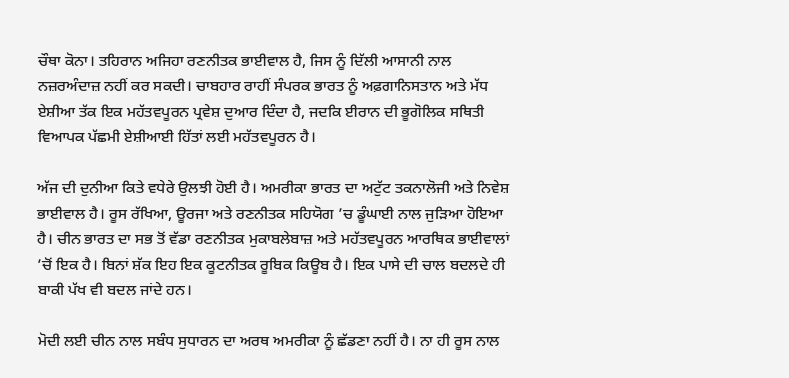ਚੌਥਾ ਕੋਨਾ। ਤਹਿਰਾਨ ਅਜਿਹਾ ਰਣਨੀਤਕ ਭਾਈਵਾਲ ਹੈ, ਜਿਸ ਨੂੰ ਦਿੱਲੀ ਆਸਾਨੀ ਨਾਲ ਨਜ਼ਰਅੰਦਾਜ਼ ਨਹੀਂ ਕਰ ਸਕਦੀ। ਚਾਬਹਾਰ ਰਾਹੀਂ ਸੰਪਰਕ ਭਾਰਤ ਨੂੰ ਅਫ਼ਗਾਨਿਸਤਾਨ ਅਤੇ ਮੱਧ ਏਸ਼ੀਆ ਤੱਕ ਇਕ ਮਹੱਤਵਪੂਰਨ ਪ੍ਰਵੇਸ਼ ਦੁਆਰ ਦਿੰਦਾ ਹੈ, ਜਦਕਿ ਈਰਾਨ ਦੀ ਭੂਗੋਲਿਕ ਸਥਿਤੀ ਵਿਆਪਕ ਪੱਛਮੀ ਏਸ਼ੀਆਈ ਹਿੱਤਾਂ ਲਈ ਮਹੱਤਵਪੂਰਨ ਹੈ।

ਅੱਜ ਦੀ ਦੁਨੀਆ ਕਿਤੇ ਵਧੇਰੇ ਉਲਝੀ ਹੋਈ ਹੈ। ਅਮਰੀਕਾ ਭਾਰਤ ਦਾ ਅਟੁੱਟ ਤਕਨਾਲੋਜੀ ਅਤੇ ਨਿਵੇਸ਼ ਭਾਈਵਾਲ ਹੈ। ਰੂਸ ਰੱਖਿਆ, ਊਰਜਾ ਅਤੇ ਰਣਨੀਤਕ ਸਹਿਯੋਗ ’ਚ ਡੂੰਘਾਈ ਨਾਲ ਜੁੜਿਆ ਹੋਇਆ ਹੈ। ਚੀਨ ਭਾਰਤ ਦਾ ਸਭ ਤੋਂ ਵੱਡਾ ਰਣਨੀਤਕ ਮੁਕਾਬਲੇਬਾਜ਼ ਅਤੇ ਮਹੱਤਵਪੂਰਨ ਆਰਥਿਕ ਭਾਈਵਾਲਾਂ ’ਚੋਂ ਇਕ ਹੈ। ਬਿਨਾਂ ਸ਼ੱਕ ਇਹ ਇਕ ਕੂਟਨੀਤਕ ਰੂਬਿਕ ਕਿਊਬ ਹੈ। ਇਕ ਪਾਸੇ ਦੀ ਚਾਲ ਬਦਲਦੇ ਹੀ ਬਾਕੀ ਪੱਖ ਵੀ ਬਦਲ ਜਾਂਦੇ ਹਨ।

ਮੋਦੀ ਲਈ ਚੀਨ ਨਾਲ ਸਬੰਧ ਸੁਧਾਰਨ ਦਾ ਅਰਥ ਅਮਰੀਕਾ ਨੂੰ ਛੱਡਣਾ ਨਹੀਂ ਹੈ। ਨਾ ਹੀ ਰੂਸ ਨਾਲ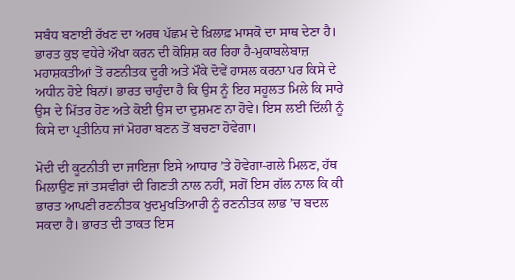ਸਬੰਧ ਬਣਾਈ ਰੱਖਣ ਦਾ ਅਰਥ ਪੱਛਮ ਦੇ ਖ਼ਿਲਾਫ਼ ਮਾਸਕੋ ਦਾ ਸਾਥ ਦੇਣਾ ਹੈ। ਭਾਰਤ ਕੁਝ ਵਧੇਰੇ ਔਖਾ ਕਰਨ ਦੀ ਕੋਸ਼ਿਸ਼ ਕਰ ਰਿਹਾ ਹੈ-ਮੁਕਾਬਲੇਬਾਜ਼ ਮਹਾਸ਼ਕਤੀਆਂ ਤੋਂ ਰਣਨੀਤਕ ਦੂਰੀ ਅਤੇ ਮੌਕੇ ਦੋਵੇਂ ਹਾਸਲ ਕਰਨਾ ਪਰ ਕਿਸੇ ਦੇ ਅਧੀਨ ਹੋਏ ਬਿਨਾਂ। ਭਾਰਤ ਚਾਹੁੰਦਾ ਹੈ ਕਿ ਉਸ ਨੂੰ ਇਹ ਸਹੂਲਤ ਮਿਲੇ ਕਿ ਸਾਰੇ ਉਸ ਦੇ ਮਿੱਤਰ ਹੋਣ ਅਤੇ ਕੋਈ ਉਸ ਦਾ ਦੁਸ਼ਮਣ ਨਾ ਹੋਵੇ। ਇਸ ਲਈ ਦਿੱਲੀ ਨੂੰ ਕਿਸੇ ਦਾ ਪ੍ਰਤੀਨਿਧ ਜਾਂ ਮੋਹਰਾ ਬਣਨ ਤੋਂ ਬਚਣਾ ਹੋਵੇਗਾ।

ਮੋਦੀ ਦੀ ਕੂਟਨੀਤੀ ਦਾ ਜਾਇਜ਼ਾ ਇਸੇ ਆਧਾਰ ’ਤੇ ਹੋਵੇਗਾ-ਗਲੇ ਮਿਲਣ, ਹੱਥ ਮਿਲਾਉਣ ਜਾਂ ਤਸਵੀਰਾਂ ਦੀ ਗਿਣਤੀ ਨਾਲ ਨਹੀਂ, ਸਗੋਂ ਇਸ ਗੱਲ ਨਾਲ ਕਿ ਕੀ ਭਾਰਤ ਆਪਣੀ ਰਣਨੀਤਕ ਖੁਦਮੁਖਤਿਆਰੀ ਨੂੰ ਰਣਨੀਤਕ ਲਾਭ ’ਚ ਬਦਲ ਸਕਦਾ ਹੈ। ਭਾਰਤ ਦੀ ਤਾਕਤ ਇਸ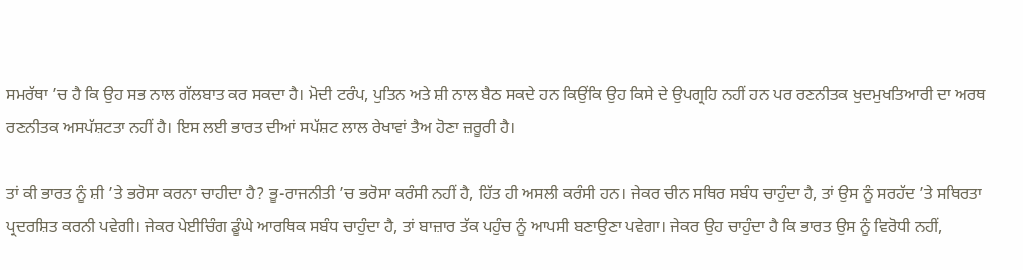ਸਮਰੱਥਾ ’ਚ ਹੈ ਕਿ ਉਹ ਸਭ ਨਾਲ ਗੱਲਬਾਤ ਕਰ ਸਕਦਾ ਹੈ। ਮੋਦੀ ਟਰੰਪ, ਪੁਤਿਨ ਅਤੇ ਸ਼ੀ ਨਾਲ ਬੈਠ ਸਕਦੇ ਹਨ ਕਿਉਂਕਿ ਉਹ ਕਿਸੇ ਦੇ ਉਪਗ੍ਰਹਿ ਨਹੀਂ ਹਨ ਪਰ ਰਣਨੀਤਕ ਖੁਦਮੁਖਤਿਆਰੀ ਦਾ ਅਰਥ ਰਣਨੀਤਕ ਅਸਪੱਸ਼ਟਤਾ ਨਹੀਂ ਹੈ। ਇਸ ਲਈ ਭਾਰਤ ਦੀਆਂ ਸਪੱਸ਼ਟ ਲਾਲ ਰੇਖਾਵਾਂ ਤੈਅ ਹੋਣਾ ਜ਼ਰੂਰੀ ਹੈ।

ਤਾਂ ਕੀ ਭਾਰਤ ਨੂੰ ਸ਼ੀ ’ਤੇ ਭਰੋਸਾ ਕਰਨਾ ਚਾਹੀਦਾ ਹੈ? ਭੂ-ਰਾਜਨੀਤੀ ’ਚ ਭਰੋਸਾ ਕਰੰਸੀ ਨਹੀਂ ਹੈ, ਹਿੱਤ ਹੀ ਅਸਲੀ ਕਰੰਸੀ ਹਨ। ਜੇਕਰ ਚੀਨ ਸਥਿਰ ਸਬੰਧ ਚਾਹੁੰਦਾ ਹੈ, ਤਾਂ ਉਸ ਨੂੰ ਸਰਹੱਦ ’ਤੇ ਸਥਿਰਤਾ ਪ੍ਰਦਰਸ਼ਿਤ ਕਰਨੀ ਪਵੇਗੀ। ਜੇਕਰ ਪੇਈਚਿੰਗ ਡੂੰਘੇ ਆਰਥਿਕ ਸਬੰਧ ਚਾਹੁੰਦਾ ਹੈ, ਤਾਂ ਬਾਜ਼ਾਰ ਤੱਕ ਪਹੁੰਚ ਨੂੰ ਆਪਸੀ ਬਣਾਉਣਾ ਪਵੇਗਾ। ਜੇਕਰ ਉਹ ਚਾਹੁੰਦਾ ਹੈ ਕਿ ਭਾਰਤ ਉਸ ਨੂੰ ਵਿਰੋਧੀ ਨਹੀਂ,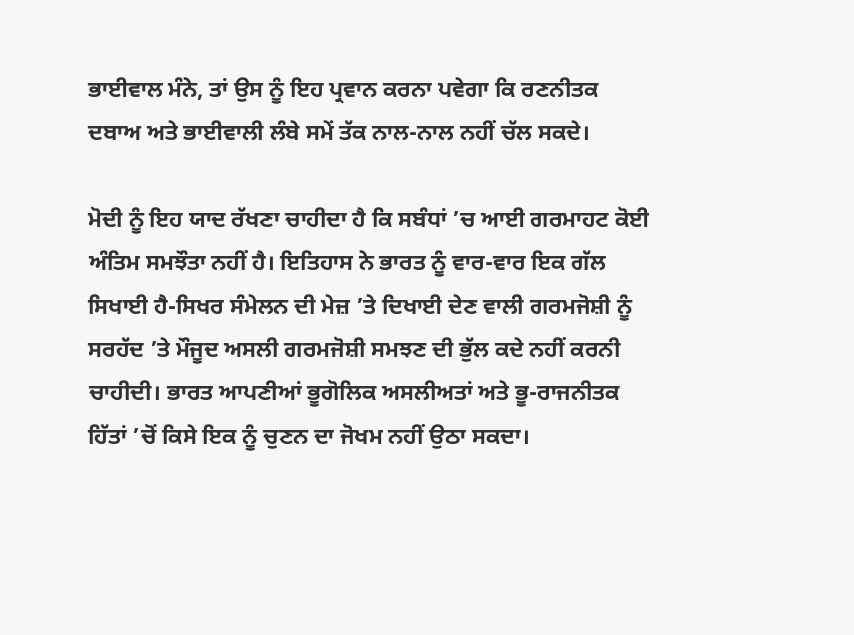ਭਾਈਵਾਲ ਮੰਨੇ, ਤਾਂ ਉਸ ਨੂੰ ਇਹ ਪ੍ਰਵਾਨ ਕਰਨਾ ਪਵੇਗਾ ਕਿ ਰਣਨੀਤਕ ਦਬਾਅ ਅਤੇ ਭਾਈਵਾਲੀ ਲੰਬੇ ਸਮੇਂ ਤੱਕ ਨਾਲ-ਨਾਲ ਨਹੀਂ ਚੱਲ ਸਕਦੇ।

ਮੋਦੀ ਨੂੰ ਇਹ ਯਾਦ ਰੱਖਣਾ ਚਾਹੀਦਾ ਹੈ ਕਿ ਸਬੰਧਾਂ ’ਚ ਆਈ ਗਰਮਾਹਟ ਕੋਈ ਅੰਤਿਮ ਸਮਝੌਤਾ ਨਹੀਂ ਹੈ। ਇਤਿਹਾਸ ਨੇ ਭਾਰਤ ਨੂੰ ਵਾਰ-ਵਾਰ ਇਕ ਗੱਲ ਸਿਖਾਈ ਹੈ-ਸਿਖਰ ਸੰਮੇਲਨ ਦੀ ਮੇਜ਼ ’ਤੇ ਦਿਖਾਈ ਦੇਣ ਵਾਲੀ ਗਰਮਜੋਸ਼ੀ ਨੂੰ ਸਰਹੱਦ ’ਤੇ ਮੌਜੂਦ ਅਸਲੀ ਗਰਮਜੋਸ਼ੀ ਸਮਝਣ ਦੀ ਭੁੱਲ ਕਦੇ ਨਹੀਂ ਕਰਨੀ ਚਾਹੀਦੀ। ਭਾਰਤ ਆਪਣੀਆਂ ਭੂਗੋਲਿਕ ਅਸਲੀਅਤਾਂ ਅਤੇ ਭੂ-ਰਾਜਨੀਤਕ ਹਿੱਤਾਂ ’ਚੋਂ ਕਿਸੇ ਇਕ ਨੂੰ ਚੁਣਨ ਦਾ ਜੋਖਮ ਨਹੀਂ ਉਠਾ ਸਕਦਾ।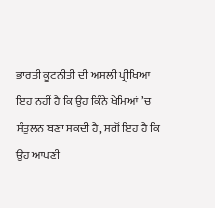ਭਾਰਤੀ ਕੂਟਨੀਤੀ ਦੀ ਅਸਲੀ ਪ੍ਰੀਖਿਆ ਇਹ ਨਹੀਂ ਹੈ ਕਿ ਉਹ ਕਿੰਨੇ ਖੇਮਿਆਂ ’ਚ ਸੰਤੁਲਨ ਬਣਾ ਸਕਦੀ ਹੈ, ਸਗੋਂ ਇਹ ਹੈ ਕਿ ਉਹ ਆਪਣੀ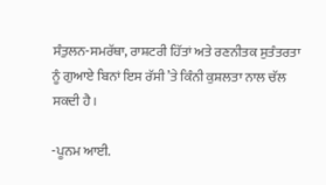ਸੰਤੁਲਨ-ਸਮਰੱਥਾ, ਰਾਸ਼ਟਰੀ ਹਿੱਤਾਂ ਅਤੇ ਰਣਨੀਤਕ ਸੁਤੰਤਰਤਾ ਨੂੰ ਗੁਆਏ ਬਿਨਾਂ ਇਸ ਰੱਸੀ ’ਤੇ ਕਿੰਨੀ ਕੁਸ਼ਲਤਾ ਨਾਲ ਚੱਲ ਸਕਦੀ ਹੈ।

-ਪੂਨਮ ਆਈ.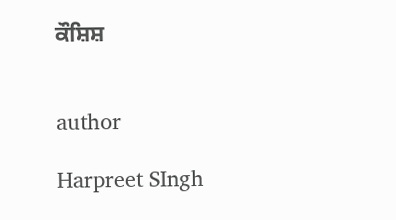ਕੌਸ਼ਿਸ਼


author

Harpreet SIngh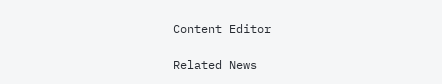Content Editor

Related News